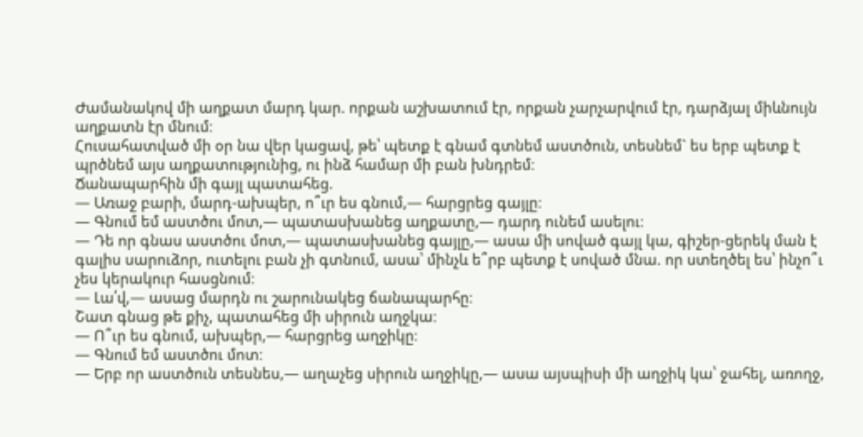Ժամանակով մի աղքատ մարդ կար. որքան աշխատում էր, որքան չարչարվում էր, դարձյալ միևնույն աղքատն էր մնում։
Հուսահատված մի օր նա վեր կացավ, թե՝ պետք է գնամ գտնեմ աստծուն, տեսնեմ` ես երբ պետք է պրծնեմ այս աղքատությունից, ու ինձ համար մի բան խնդրեմ։
Ճանապարհին մի գայլ պատահեց.
― Առաջ բարի, մարդ-ախպեր, ո՞ւր ես գնում,― հարցրեց գայլը։
― Գնում եմ աստծու մոտ,― պատասխանեց աղքատը,― դարդ ունեմ ասելու։
― Դե որ գնաս աստծու մոտ,― պատասխանեց գայլը,― ասա մի սոված գայլ կա, գիշեր-ցերեկ ման է գալիս սարուձոր, ուտելու բան չի գտնում, ասա՝ մինչև ե՞րբ պետք է սոված մնա. որ ստեղծել ես՝ ինչո՞ւ չես կերակուր հասցնում։
― Լա՛վ,― ասաց մարդն ու շարունակեց ճանապարհը։
Շատ գնաց թե քիչ, պատահեց մի սիրուն աղջկա։
― Ո՞ւր ես գնում, ախպեր,― հարցրեց աղջիկը։
― Գնում եմ աստծու մոտ։
― Երբ որ աստծուն տեսնես,― աղաչեց սիրուն աղջիկը,― ասա այսպիսի մի աղջիկ կա՝ ջահել, առողջ,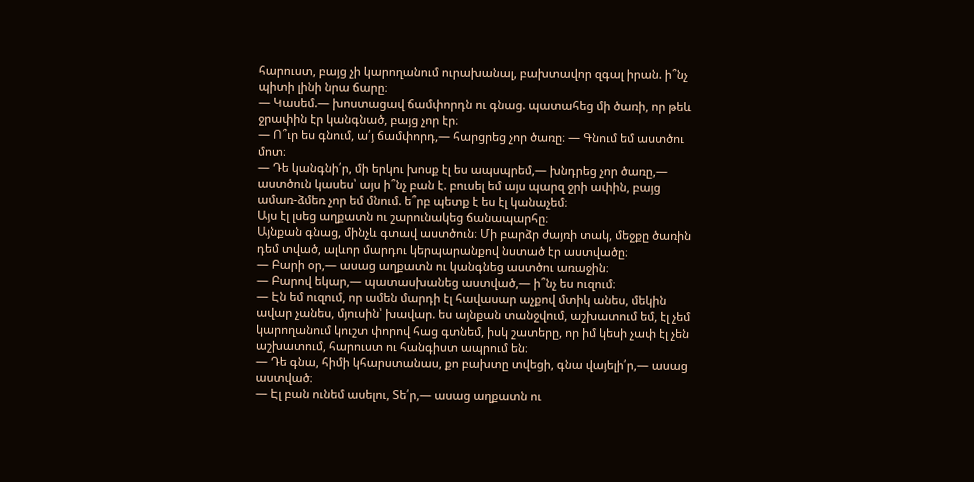հարուստ, բայց չի կարողանում ուրախանալ, բախտավոր զգալ իրան. ի՞նչ պիտի լինի նրա ճարը։
― Կասեմ.― խոստացավ ճամփորդն ու գնաց. պատահեց մի ծառի, որ թեև ջրափին էր կանգնած, բայց չոր էր։
― Ո՞ւր ես գնում, ա՛յ ճամփորդ,― հարցրեց չոր ծառը։ ― Գնում եմ աստծու մոտ։
― Դե կանգնի՛ր, մի երկու խոսք էլ ես ապսպրեմ,― խնդրեց չոր ծառը,― աստծուն կասես՝ այս ի՞նչ բան է. բուսել եմ այս պարզ ջրի ափին, բայց ամառ-ձմեռ չոր եմ մնում. ե՞րբ պետք է ես էլ կանաչեմ։
Այս էլ լսեց աղքատն ու շարունակեց ճանապարհը։
Այնքան գնաց, մինչև գտավ աստծուն։ Մի բարձր ժայռի տակ, մեջքը ծառին դեմ տված, ալևոր մարդու կերպարանքով նստած էր աստվածը։
― Բարի օր,― ասաց աղքատն ու կանգնեց աստծու առաջին։
― Բարով եկար,― պատասխանեց աստված,― ի՞նչ ես ուզում։
― Էն եմ ուզում, որ ամեն մարդի էլ հավասար աչքով մտիկ անես, մեկին ավար չանես, մյուսին՝ խավար. ես այնքան տանջվում, աշխատում եմ, էլ չեմ կարողանում կուշտ փորով հաց գտնեմ, իսկ շատերը, որ իմ կեսի չափ էլ չեն աշխատում, հարուստ ու հանգիստ ապրում են։
― Դե գնա, հիմի կհարստանաս, քո բախտը տվեցի, գնա վայելի՛ր,― ասաց աստված։
― Էլ բան ունեմ ասելու, Տե՛ր,― ասաց աղքատն ու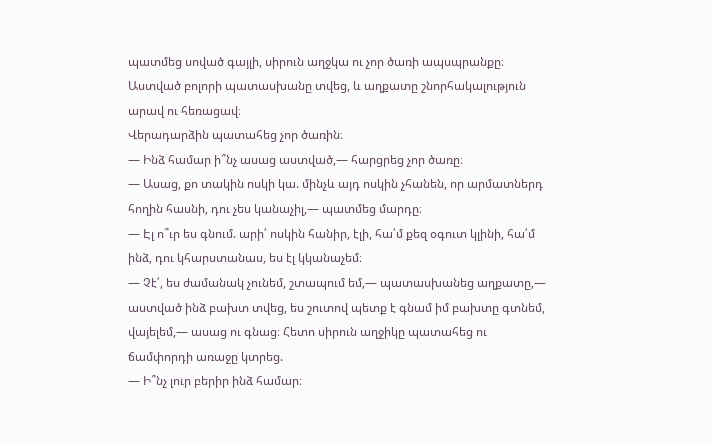պատմեց սոված գայլի, սիրուն աղջկա ու չոր ծառի ապսպրանքը։
Աստված բոլորի պատասխանը տվեց, և աղքատը շնորհակալություն արավ ու հեռացավ։
Վերադարձին պատահեց չոր ծառին։
― Ինձ համար ի՞նչ ասաց աստված,― հարցրեց չոր ծառը։
― Ասաց, քո տակին ոսկի կա. մինչև այդ ոսկին չհանեն, որ արմատներդ հողին հասնի, դու չես կանաչիլ,― պատմեց մարդը։
― Էլ ո՞ւր ես գնում. արի՛ ոսկին հանիր, էլի, հա՛մ քեզ օգուտ կլինի, հա՛մ ինձ, դու կհարստանաս, ես էլ կկանաչեմ։
― Չէ՛, ես ժամանակ չունեմ, շտապում եմ,― պատասխանեց աղքատը,― աստված ինձ բախտ տվեց, ես շուտով պետք է գնամ իմ բախտը գտնեմ, վայելեմ,― ասաց ու գնաց։ Հետո սիրուն աղջիկը պատահեց ու ճամփորդի առաջը կտրեց.
― Ի՞նչ լուր բերիր ինձ համար։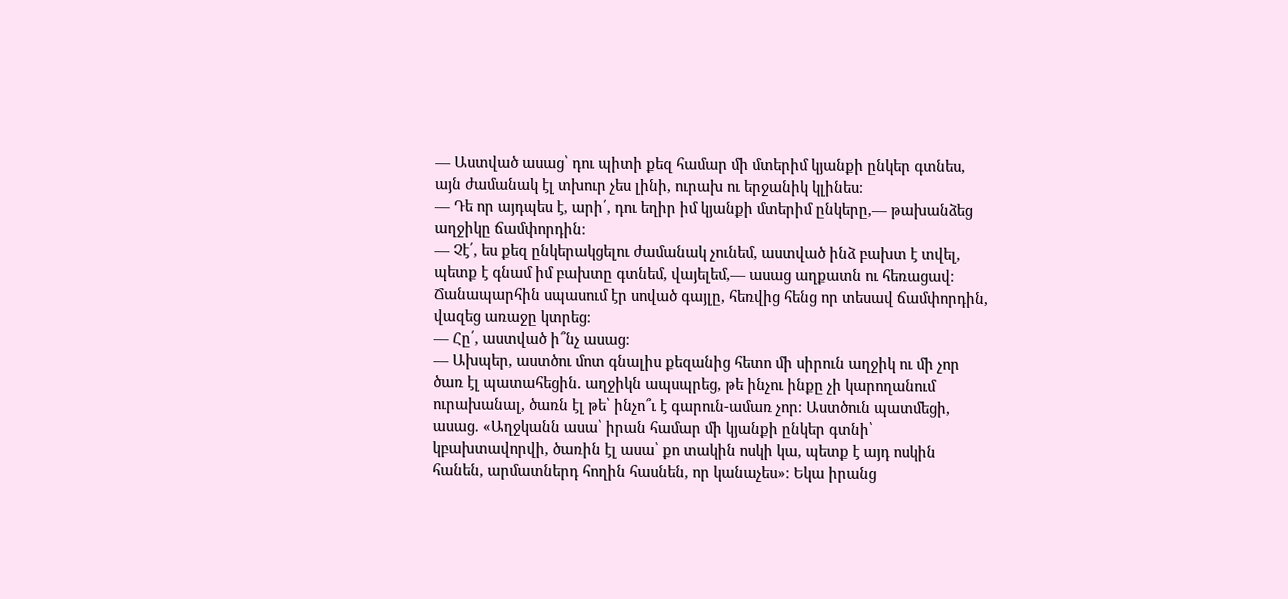― Աստված ասաց՝ դու պիտի քեզ համար մի մտերիմ կյանքի ընկեր գտնես, այն ժամանակ էլ տխուր չես լինի, ուրախ ու երջանիկ կլինես։
― Դե որ այդպես է, արի՛, դու եղիր իմ կյանքի մտերիմ ընկերը,― թախանձեց աղջիկը ճամփորդին։
― Չէ՛, ես քեզ ընկերակցելու ժամանակ չունեմ, աստված ինձ բախտ է տվել, պետք է գնամ իմ բախտը գտնեմ, վայելեմ,― ասաց աղքատն ու հեռացավ։
Ճանապարհին սպասում էր սոված գայլը, հեռվից հենց որ տեսավ ճամփորդին, վազեց առաջը կտրեց։
— Հը՛, աստված ի՞նչ ասաց։
― Ախպեր, աստծու մոտ գնալիս քեզանից հետո մի սիրուն աղջիկ ու մի չոր ծառ էլ պատահեցին. աղջիկն ապսպրեց, թե ինչու ինքը չի կարողանում ուրախանալ, ծառն էլ թե՝ ինչո՞ւ է գարուն-ամառ չոր։ Աստծուն պատմեցի, ասաց. «Աղջկանն ասա՝ իրան համար մի կյանքի ընկեր գտնի՝ կբախտավորվի, ծառին էլ ասա՝ քո տակին ոսկի կա, պետք է այդ ոսկին հանեն, արմատներդ հողին հասնեն, որ կանաչես»։ Եկա իրանց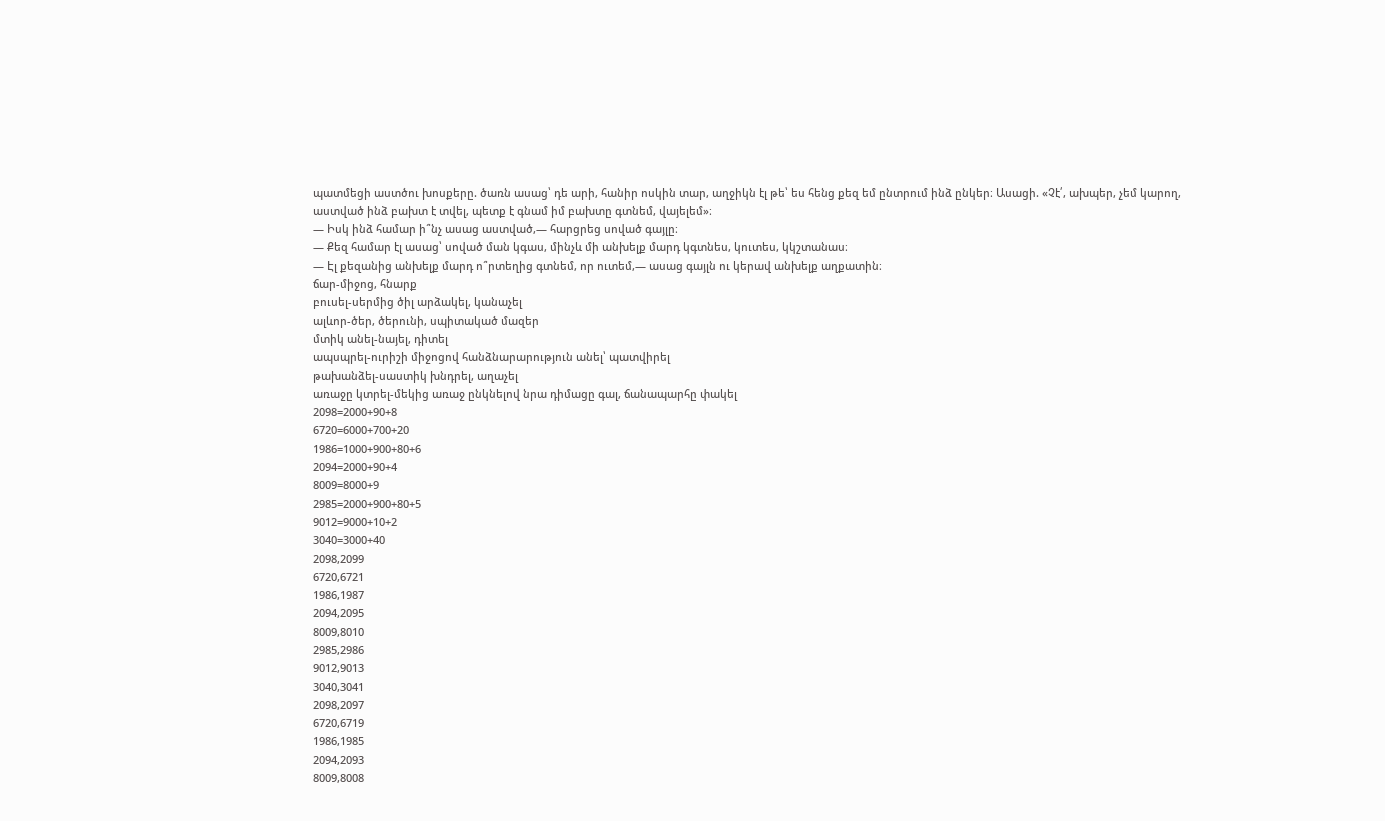պատմեցի աստծու խոսքերը. ծառն ասաց՝ դե արի, հանիր ոսկին տար, աղջիկն էլ թե՝ ես հենց քեզ եմ ընտրում ինձ ընկեր։ Ասացի. «Չէ՛, ախպեր, չեմ կարող, աստված ինձ բախտ է տվել, պետք է գնամ իմ բախտը գտնեմ, վայելեմ»։
— Իսկ ինձ համար ի՞նչ ասաց աստված,— հարցրեց սոված գայլը։
― Քեզ համար էլ ասաց՝ սոված ման կգաս, մինչև մի անխելք մարդ կգտնես, կուտես, կկշտանաս։
— Էլ քեզանից անխելք մարդ ո՞րտեղից գտնեմ, որ ուտեմ,— ասաց գայլն ու կերավ անխելք աղքատին։
ճար-միջոց, հնարք
բուսել-սերմից ծիլ արձակել, կանաչել
ալևոր-ծեր, ծերունի, սպիտակած մազեր
մտիկ անել-նայել, դիտել
ապսպրել-ուրիշի միջոցով հանձնարարություն անել՝ պատվիրել
թախանձել-սաստիկ խնդրել, աղաչել
առաջը կտրել-մեկից առաջ ընկնելով նրա դիմացը գալ, ճանապարհը փակել
2098=2000+90+8
6720=6000+700+20
1986=1000+900+80+6
2094=2000+90+4
8009=8000+9
2985=2000+900+80+5
9012=9000+10+2
3040=3000+40
2098,2099
6720,6721
1986,1987
2094,2095
8009,8010
2985,2986
9012,9013
3040,3041
2098,2097
6720,6719
1986,1985
2094,2093
8009,8008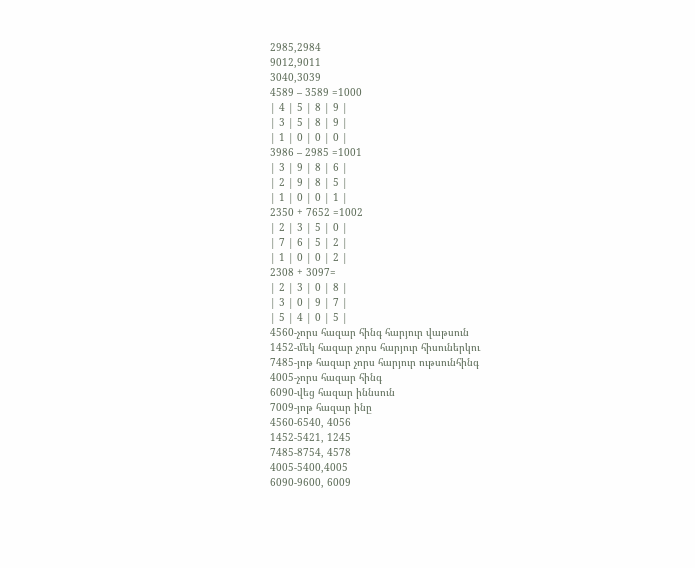2985,2984
9012,9011
3040,3039
4589 – 3589 =1000
| 4 | 5 | 8 | 9 |
| 3 | 5 | 8 | 9 |
| 1 | 0 | 0 | 0 |
3986 – 2985 =1001
| 3 | 9 | 8 | 6 |
| 2 | 9 | 8 | 5 |
| 1 | 0 | 0 | 1 |
2350 + 7652 =1002
| 2 | 3 | 5 | 0 |
| 7 | 6 | 5 | 2 |
| 1 | 0 | 0 | 2 |
2308 + 3097=
| 2 | 3 | 0 | 8 |
| 3 | 0 | 9 | 7 |
| 5 | 4 | 0 | 5 |
4560-չորս հազար հինգ հարյուր վաթսուն
1452-մեկ հազար չորս հարյուր հիսուներկու
7485-յոթ հազար չորս հարյուր ութսունհինգ
4005-չորս հազար հինգ
6090-վեց հազար իննսուն
7009-յոթ հազար ինը
4560-6540, 4056
1452-5421, 1245
7485-8754, 4578
4005-5400,4005
6090-9600, 6009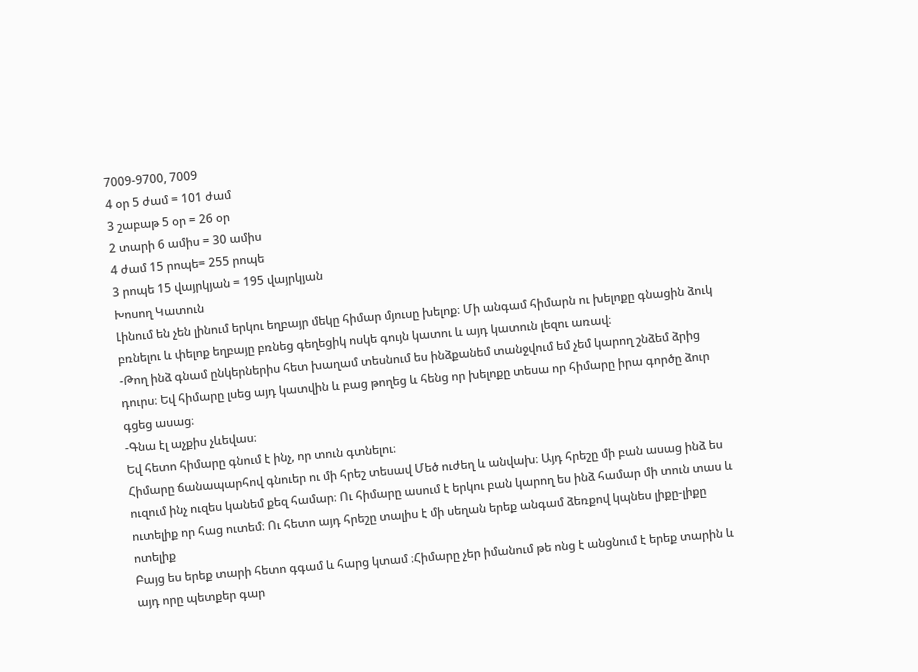7009-9700, 7009
4 օր 5 ժամ = 101 ժամ
3 շաբաթ 5 օր = 26 օր
2 տարի 6 ամիս = 30 ամիս
4 ժամ 15 րոպե= 255 րոպե
3 րոպե 15 վայրկյան = 195 վայրկյան
Խոսող Կատուն
Լինում են չեն լինում երկու եղբայր մեկը հիմար մյուսը խելոք։ Մի անգամ հիմարն ու խելոքը գնացին ձուկ բռնելու և փելոք եղբայը բռնեց գեղեցիկ ոսկե գույն կատու և այդ կատուն լեզու առավ։
-Թող ինձ գնամ ընկերներիս հետ խաղամ տեսնում ես ինձքանեմ տանջվում եմ չեմ կարող շնձեմ ձրից դուրս։ Եվ հիմարը լսեց այդ կատվին և բաց թողեց և հենց որ խելոքը տեսա որ հիմարը իրա գործը ձուր գցեց ասաց։
-Գնա էլ աչքիս չևեվաս։
Եվ հետո հիմարը գնում է ինչ, որ տուն գտնելու։
Հիմարը ճանապարհով գնուեր ու մի հրեշ տեսավ Մեծ ուժեղ և անվախ։ Այդ հրեշը մի բան ասաց ինձ ես ուզում ինչ ուզես կանեմ քեզ համար։ Ու հիմարը ասում է երկու բան կարող ես ինձ համար մի տուն տաս և ուտելիք որ հաց ուտեմ։ Ու հետո այդ հրեշը տալիս է մի սեղան երեք անգամ ձեռքով կպնես լիքը-լիքը ոտելիք
Բայց ես երեք տարի հետո գգամ և հարց կտամ ։Հիմարը չեր իմանում թե ոնց է անցնում է երեք տարին և այդ որը պետքեր գար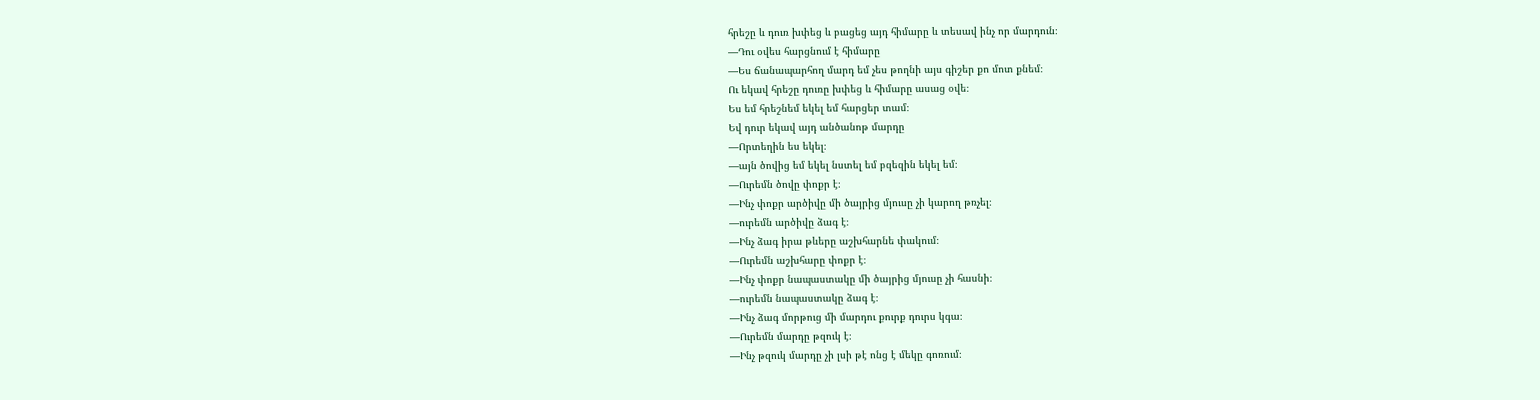հրեշը և դուռ խփեց և բացեց այդ հիմարը և տեսավ ինչ որ մարդուն։
—Դու օվես հարցնում է հիմարը
—Ես ճանապարհող մարդ եմ չես թողնի այս գիշեր քո մոտ քնեմ։
Ու եկավ հրեշը դուռը խփեց և հիմարը ասաց օվե։
Ես եմ հրեշնեմ եկել եմ հարցեր տամ։
Եվ դուր եկավ այդ անծանոթ մարդը
—Որտեղին ես եկել։
—այն ծովից եմ եկել նստել եմ բզեզին եկել եմ։
—Ուրեմն ծովը փոքր է։
—Ինչ փոքր արծիվը մի ծայրից մյուսը չի կարող թռչել։
—ուրեմն արծիվը ձագ է։
—Ինչ ձագ իրա թևերը աշխհարնե փակում։
—Ուրեմն աշխհարը փոքր է։
—Ինչ փոքր նապաստակը մի ծայրից մյուսը չի հասնի։
—ուրեմն նապաստակը ձագ է։
—Ինչ ձագ մորթուց մի մարդու քուրք դուրս կգա։
—Ուրեմն մարդը թզուկ է։
—Ինչ թզուկ մարդը չի լսի թէ ոնց է մեկը գոռում։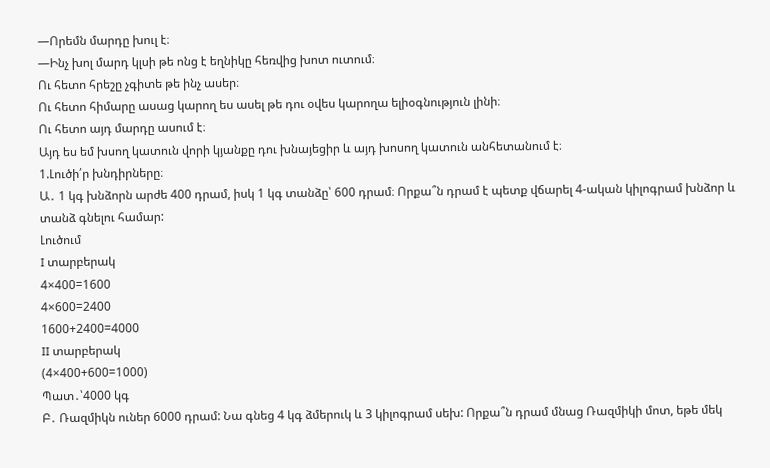—Որեմն մարդը խուլ է։
—Ինչ խոլ մարդ կլսի թե ոնց է եղնիկը հեռվից խոտ ուտում։
Ու հետո հրեշը չգիտե թե ինչ ասեր։
Ու հետո հիմարը ասաց կարող ես ասել թե դու օվես կարողա ելիօգնություն լինի։
Ու հետո այդ մարդը ասում է։
Այդ ես եմ խսող կատուն վորի կյանքը դու խնայեցիր և այդ խոսող կատուն անհետանում է։
1.Լուծի՛ր խնդիրները։
Ա․ 1 կգ խնձորն արժե 400 դրամ, իսկ 1 կգ տանձը՝ 600 դրամ։ Որքա՞ն դրամ է պետք վճարել 4-ական կիլոգրամ խնձոր և տանձ գնելու համար:
Լուծում
I տարբերակ
4×400=1600
4×600=2400
1600+2400=4000
II տարբերակ
(4×400+600=1000)
Պատ․՝4000 կգ
Բ․ Ռազմիկն ուներ 6000 դրամ: Նա գնեց 4 կգ ձմերուկ և 3 կիլոգրամ սեխ: Որքա՞ն դրամ մնաց Ռազմիկի մոտ, եթե մեկ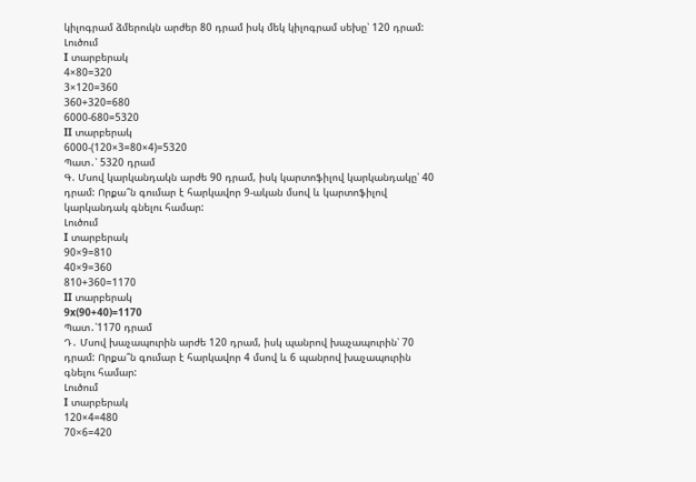կիլոգրամ ձմերուկն արժեր 80 դրամ իսկ մեկ կիլոգրամ սեխը՝ 120 դրամ:
Լուծում
I տարբերակ
4×80=320
3×120=360
360+320=680
6000-680=5320
II տարբերակ
6000-(120×3=80×4)=5320
Պատ․՝ 5320 դրամ
Գ. Մսով կարկանդակն արժե 90 դրամ, իսկ կարտոֆիլով կարկանդակը՝ 40 դրամ: Որքա՞ն գումար է հարկավոր 9-ական մսով և կարտոֆիլով կարկանդակ գնելու համար:
Լուծում
I տարբերակ
90×9=810
40×9=360
810+360=1170
II տարբերակ
9x(90+40)=1170
Պատ․՝1170 դրամ
Դ․ Մսով խաչապուրին արժե 120 դրամ, իսկ պանրով խաչապուրին՝ 70 դրամ: Որքա՞ն գումար է հարկավոր 4 մսով և 6 պանրով խաչապուրին գնելու համար:
Լուծում
I տարբերակ
120×4=480
70×6=420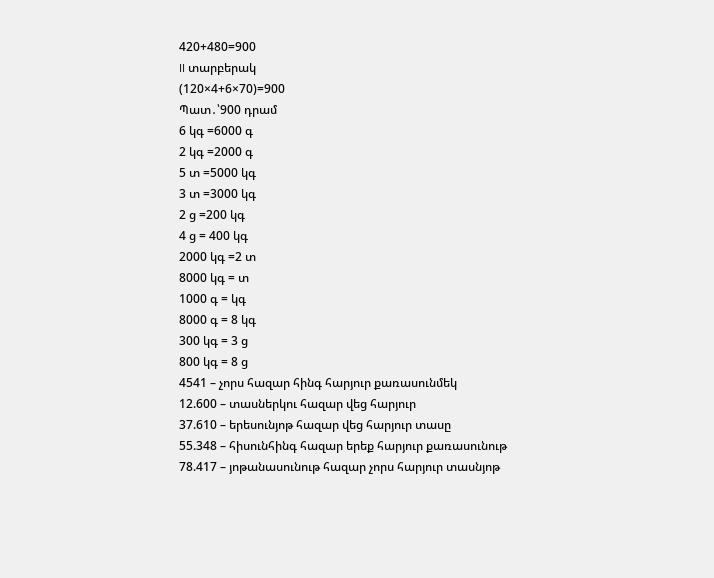420+480=900
II տարբերակ
(120×4+6×70)=900
Պատ․՝900 դրամ
6 կգ =6000 գ
2 կգ =2000 գ
5 տ =5000 կգ
3 տ =3000 կգ
2 ց =200 կգ
4 ց = 400 կգ
2000 կգ =2 տ
8000 կգ = տ
1000 գ = կգ
8000 գ = 8 կգ
300 կգ = 3 ց
800 կգ = 8 ց
4541 – չորս հազար հինգ հարյուր քառասունմեկ
12.600 – տասներկու հազար վեց հարյուր
37.610 – երեսունյոթ հազար վեց հարյուր տասը
55.348 – հիսունհինգ հազար երեք հարյուր քառասունութ
78.417 – յոթանասունութ հազար չորս հարյուր տասնյոթ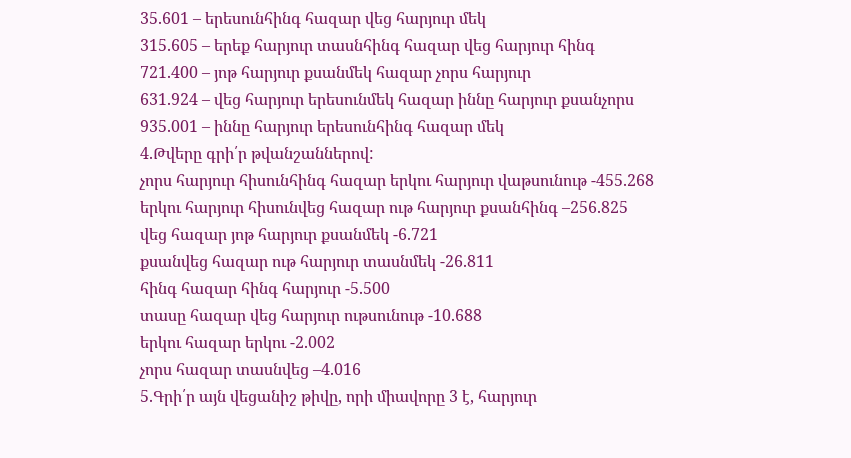35.601 – երեսունհինգ հազար վեց հարյուր մեկ
315.605 – երեք հարյուր տասնհինգ հազար վեց հարյուր հինգ
721.400 – յոթ հարյուր քսանմեկ հազար չորս հարյուր
631.924 – վեց հարյուր երեսունմեկ հազար իննը հարյուր քսանչորս
935.001 – իննը հարյուր երեսունհինգ հազար մեկ
4.Թվերը գրի՛ր թվանշաններով:
չորս հարյուր հիսունհինգ հազար երկու հարյուր վաթսունութ -455.268
երկու հարյուր հիսունվեց հազար ութ հարյուր քսանհինգ –256.825
վեց հազար յոթ հարյուր քսանմեկ -6.721
քսանվեց հազար ութ հարյուր տասնմեկ -26.811
հինգ հազար հինգ հարյուր -5.500
տասը հազար վեց հարյուր ութսունութ -10.688
երկու հազար երկու -2.002
չորս հազար տասնվեց –4.016
5.Գրի՛ր այն վեցանիշ թիվը, որի միավորը 3 է, հարյուր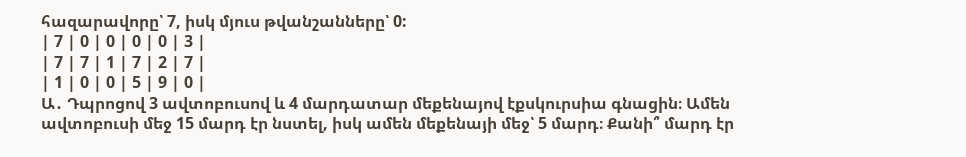հազարավորը՝ 7, իսկ մյուս թվանշանները՝ 0:
| 7 | 0 | 0 | 0 | 0 | 3 |
| 7 | 7 | 1 | 7 | 2 | 7 |
| 1 | 0 | 0 | 5 | 9 | 0 |
Ա․ Դպրոցով 3 ավտոբուսով և 4 մարդատար մեքենայով էքսկուրսիա գնացին։ Ամեն ավտոբուսի մեջ 15 մարդ էր նստել, իսկ ամեն մեքենայի մեջ՝ 5 մարդ։ Քանի՞ մարդ էր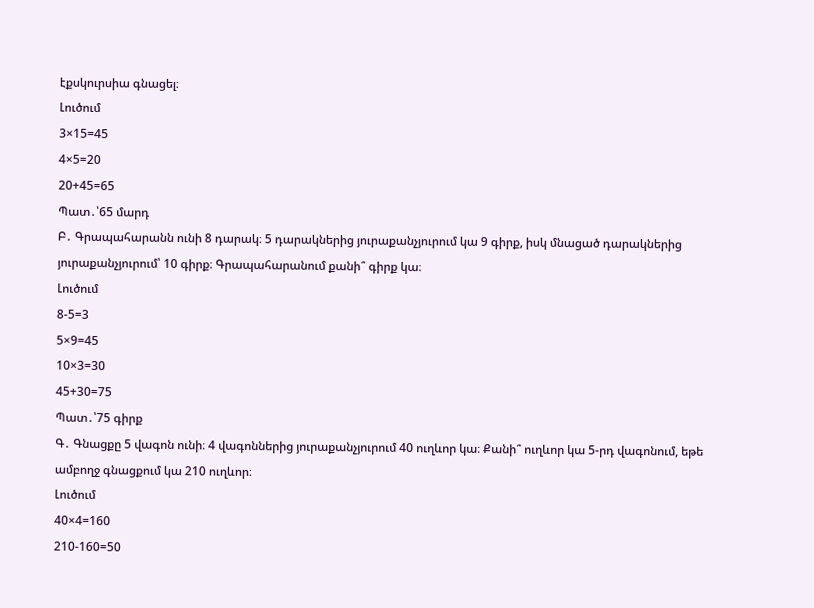էքսկուրսիա գնացել։
Լուծում
3×15=45
4×5=20
20+45=65
Պատ․՝65 մարդ
Բ․ Գրապահարանն ունի 8 դարակ։ 5 դարակներից յուրաքանչյուրում կա 9 գիրք, իսկ մնացած դարակներից յուրաքանչյուրում՝ 10 գիրք։ Գրապահարանում քանի՞ գիրք կա։
Լուծում
8-5=3
5×9=45
10×3=30
45+30=75
Պատ․՝75 գիրք
Գ․ Գնացքը 5 վագոն ունի։ 4 վագոններից յուրաքանչյուրում 40 ուղևոր կա։ Քանի՞ ուղևոր կա 5-րդ վագոնում, եթե ամբողջ գնացքում կա 210 ուղևոր։
Լուծում
40×4=160
210-160=50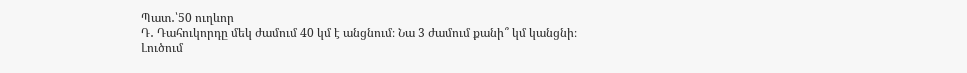Պատ․՝50 ուղևոր
Դ․ Դահուկորդը մեկ ժամում 40 կմ է անցնում։ Նա 3 ժամում քանի՞ կմ կանցնի։
Լուծում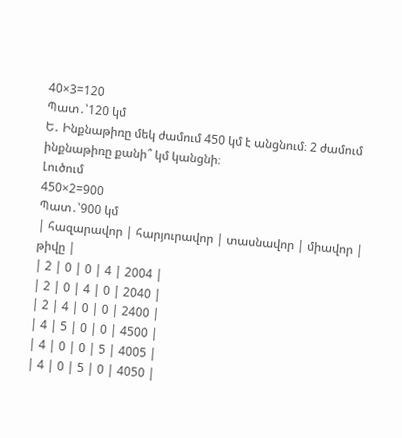40×3=120
Պատ․՝120 կմ
Ե․ Ինքնաթիռը մեկ ժամում 450 կմ է անցնում։ 2 ժամում ինքնաթիռը քանի՞ կմ կանցնի։
Լուծում
450×2=900
Պատ․՝900 կմ
| հազարավոր | հարյուրավոր | տասնավոր | միավոր | թիվը |
| 2 | 0 | 0 | 4 | 2004 |
| 2 | 0 | 4 | 0 | 2040 |
| 2 | 4 | 0 | 0 | 2400 |
| 4 | 5 | 0 | 0 | 4500 |
| 4 | 0 | 0 | 5 | 4005 |
| 4 | 0 | 5 | 0 | 4050 |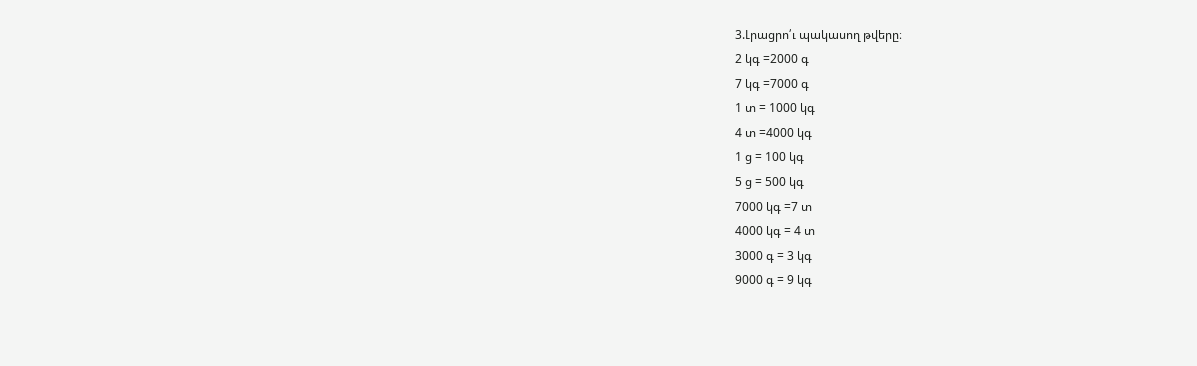3.Լրացրո՛ւ պակասող թվերը։
2 կգ =2000 գ
7 կգ =7000 գ
1 տ = 1000 կգ
4 տ =4000 կգ
1 ց = 100 կգ
5 ց = 500 կգ
7000 կգ =7 տ
4000 կգ = 4 տ
3000 գ = 3 կգ
9000 գ = 9 կգ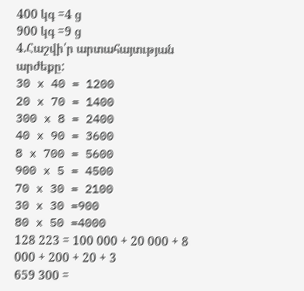400 կգ =4 ց
900 կգ =9 ց
4.Հաշվի՛ր արտահայտւթյան արժեքը:
30 x 40 = 1200
20 x 70 = 1400
300 x 8 = 2400
40 x 90 = 3600
8 x 700 = 5600
900 x 5 = 4500
70 x 30 = 2100
30 x 30 =900
80 x 50 =4000
128 223 = 100 000 + 20 000 + 8 000 + 200 + 20 + 3
659 300 =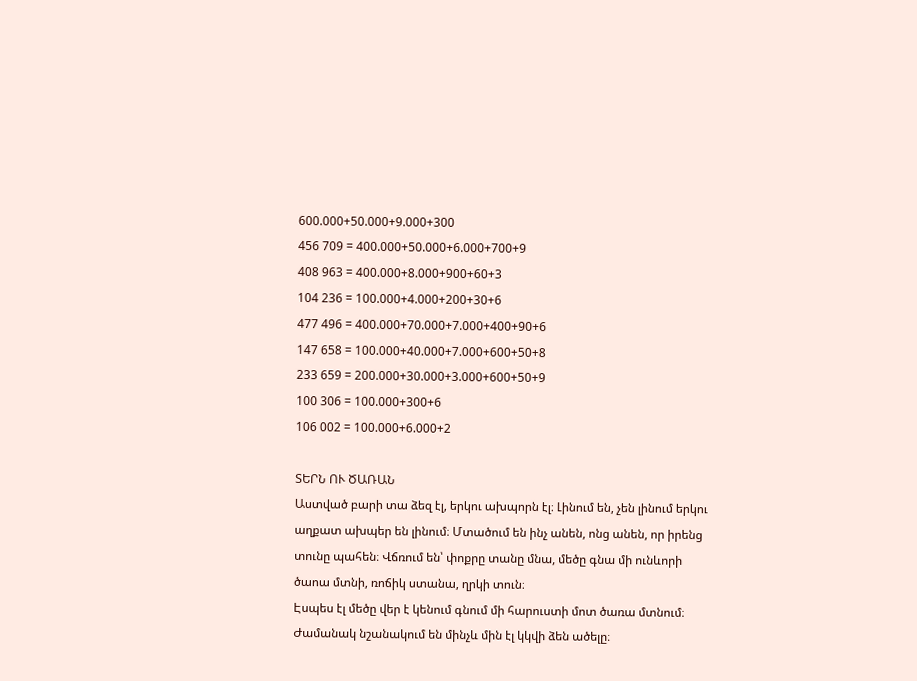600.000+50.000+9.000+300
456 709 = 400.000+50.000+6.000+700+9
408 963 = 400.000+8.000+900+60+3
104 236 = 100.000+4.000+200+30+6
477 496 = 400.000+70.000+7.000+400+90+6
147 658 = 100.000+40.000+7.000+600+50+8
233 659 = 200.000+30.000+3.000+600+50+9
100 306 = 100.000+300+6
106 002 = 100.000+6.000+2

ՏԵՐՆ ՈՒ ԾԱՌԱՆ
Աստված բարի տա ձեզ էլ, երկու ախպորն էլ։ Լինում են, չեն լինում երկու աղքատ ախպեր են լինում։ Մտածում են ինչ անեն, ոնց անեն, որ իրենց տունը պահեն։ Վճռում են՝ փոքրը տանը մնա, մեծը գնա մի ունևորի ծաոա մտնի, ռոճիկ ստանա, ղրկի տուն։
Էսպես էլ մեծը վեր է կենում գնում մի հարուստի մոտ ծառա մտնում։
Ժամանակ նշանակում են մինչև մին էլ կկվի ձեն ածելը։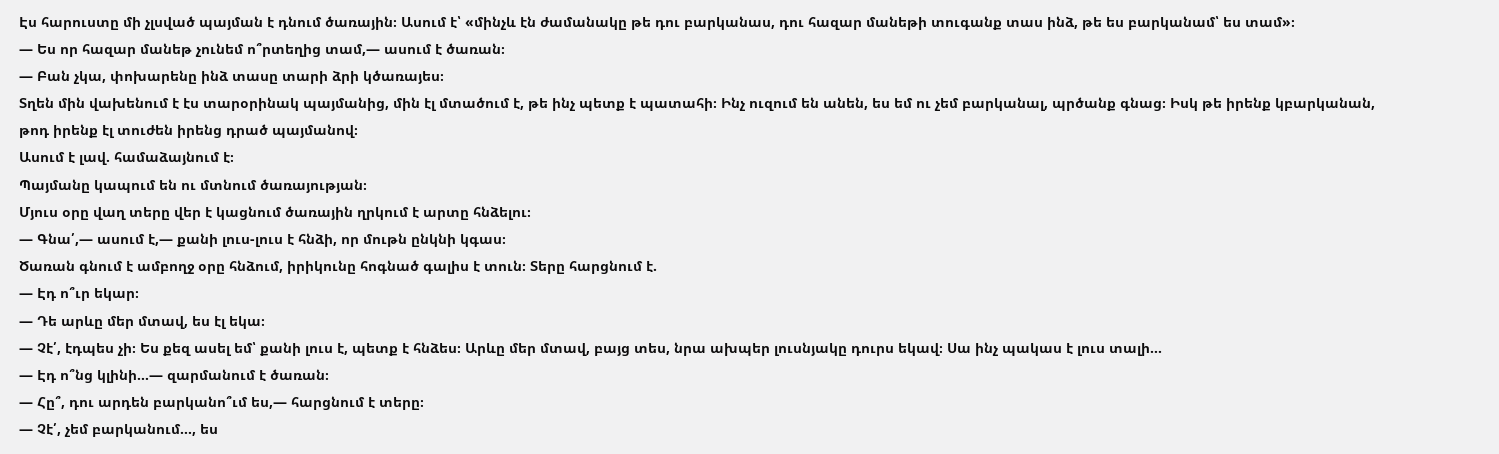Էս հարուստը մի չլսված պայման է դնում ծառային։ Ասում է՝ «մինչև էն ժամանակը թե դու բարկանաս, դու հազար մանեթի տուգանք տաս ինձ, թե ես բարկանամ՝ ես տամ»։
— Ես որ հազար մանեթ չունեմ ո՞րտեղից տամ,— ասում է ծառան։
— Բան չկա, փոխարենը ինձ տասը տարի ձրի կծառայես։
Տղեն մին վախենում է էս տարօրինակ պայմանից, մին էլ մտածում է, թե ինչ պետք է պատահի։ Ինչ ուզում են անեն, ես եմ ու չեմ բարկանալ, պրծանք գնաց։ Իսկ թե իրենք կբարկանան, թոդ իրենք էլ տուժեն իրենց դրած պայմանով։
Ասում է լավ. համաձայնում է։
Պայմանը կապում են ու մտնում ծառայության։
Մյուս օրը վաղ տերը վեր է կացնում ծառային ղրկում է արտը հնձելու։
— Գնա՛,— ասում է,— քանի լուս-լուս է հնձի, որ մութն ընկնի կգաս։
Ծառան գնում է ամբողջ օրը հնձում, իրիկունը հոգնած գալիս է տուն։ Տերը հարցնում է.
— Էդ ո՞ւր եկար։
— Դե արևը մեր մտավ, ես էլ եկա։
— Չէ՛, էդպես չի։ Ես քեզ ասել եմ՝ քանի լուս է, պետք է հնձես։ Արևը մեր մտավ, բայց տես, նրա ախպեր լուսնյակը դուրս եկավ։ Սա ինչ պակաս է լուս տալի…
— Էդ ո՞նց կլինի…— զարմանում է ծառան։
— Հը՞, դու արդեն բարկանո՞ւմ ես,— հարցնում է տերը։
— Չէ՛, չեմ բարկանում…, ես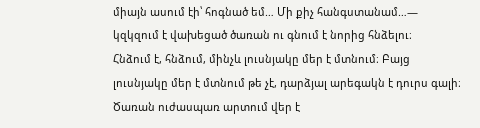միայն ասում էի՝ հոգնած եմ… Մի քիչ հանգստանամ…— կզկզում է վախեցած ծառան ու գնում է նորից հնձելու։
Հնձում է, հնձում, մինչև լուսնյակը մեր է մտնում։ Բայց լուսնյակը մեր է մտնում թե չէ, դարձյալ արեգակն է դուրս գալի։ Ծառան ուժասպառ արտում վեր է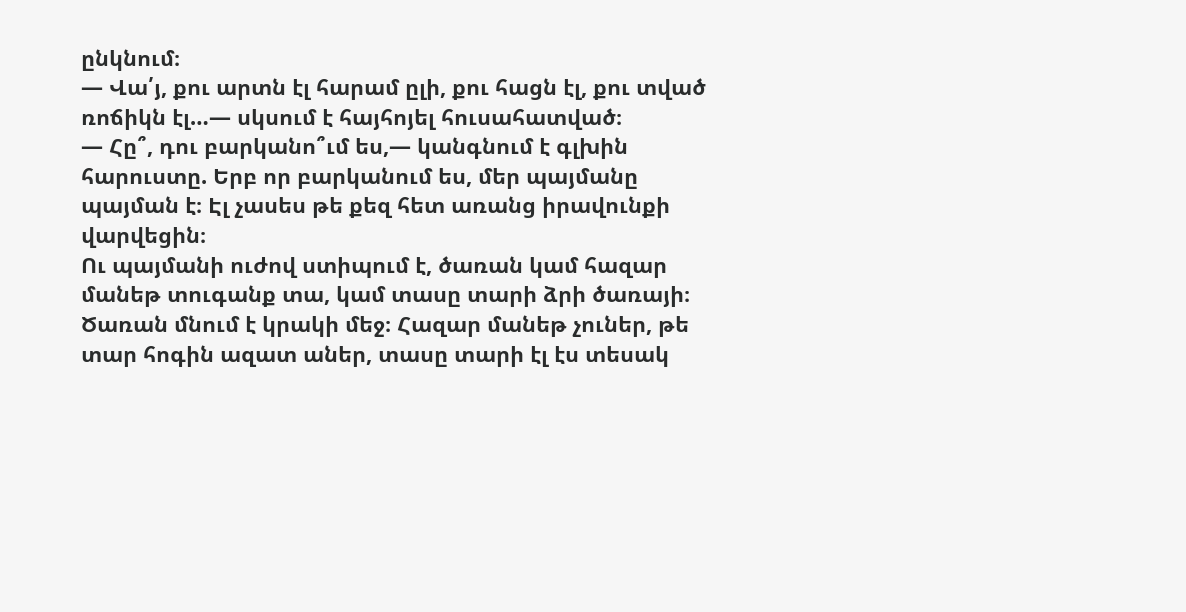ընկնում։
— Վա՛յ, քու արտն էլ հարամ ըլի, քու հացն էլ, քու տված ռոճիկն էլ…— սկսում է հայհոյել հուսահատված։
— Հը՞, դու բարկանո՞ւմ ես,— կանգնում է գլխին հարուստը. Երբ որ բարկանում ես, մեր պայմանը պայման է։ Էլ չասես թե քեզ հետ առանց իրավունքի վարվեցին։
Ու պայմանի ուժով ստիպում է, ծառան կամ հազար մանեթ տուգանք տա, կամ տասը տարի ձրի ծառայի։
Ծառան մնում է կրակի մեջ։ Հազար մանեթ չուներ, թե տար հոգին ազատ աներ, տասը տարի էլ էս տեսակ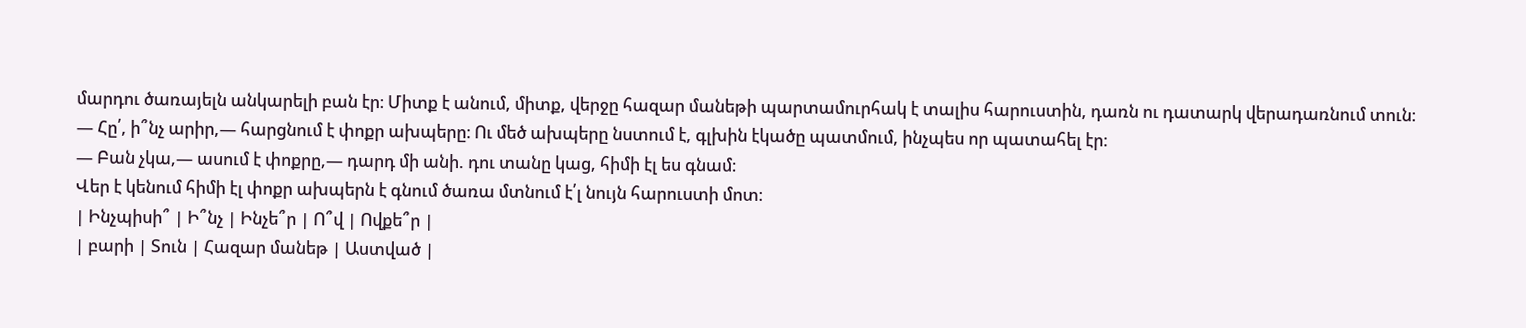մարդու ծառայելն անկարելի բան էր։ Միտք է անում, միտք, վերջը հազար մանեթի պարտամուրհակ է տալիս հարուստին, դառն ու դատարկ վերադառնում տուն։
— Հը՛, ի՞նչ արիր,— հարցնում է փոքր ախպերը։ Ու մեծ ախպերը նստում է, գլխին էկածը պատմում, ինչպես որ պատահել էր։
— Բան չկա,— ասում է փոքրը,— դարդ մի անի. դու տանը կաց, հիմի էլ ես գնամ։
Վեր է կենում հիմի էլ փոքր ախպերն է գնում ծառա մտնում է՛լ նույն հարուստի մոտ։
| Ինչպիսի՞ | Ի՞նչ | Ինչե՞ր | Ո՞վ | Ովքե՞ր |
| բարի | Տուն | Հազար մանեթ | Աստված |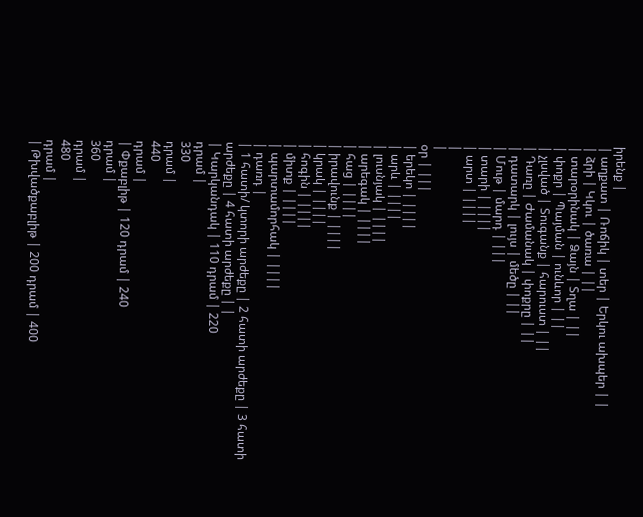իրենք |
| աղքատ | Ռոճիկ | տեր | Երկու ախպեր | |
| ձրի | Կկու | ծառա | ||
| տարօրինակ | Ձայն | Տղա | ||
| փոքր | Պայման | ունևոր | ||
| չլսված | Տուգանք | հարուստ | ||
| Դառը | Ժամանակ | փոքրը | ||
| դատարկ | լույս | մեծը | ||
| Մութ | մարդ | |||
| տարի | ||||
| արտ | ||||
|
|
օր | |||
| երեկո | ||||
| արև | ||||
| լուսնյակ | ||||
| արեգակ | ||||
| հաց | ||||
| իրավունք | ||||
| կրակ | ||||
| հոգին | ||||
| միտք | ||||
| պարտամորհակ | ||||
| դառդ |
| 1 հատի/ կտորի արժեքը | 2 հատի արժեքը | 3 հատի արժեքը | 4 հատի արժեքը | |
| Կարկանդակ | 110 դրամ | 220
դրամ |
330
դրամ |
440
դրամ |
| Փքաբլիթ | 120 դրամ | 240
դրամ |
360
դրամ |
480
դրամ |
| Թխվածքաբլիթ | 200 դրամ | 400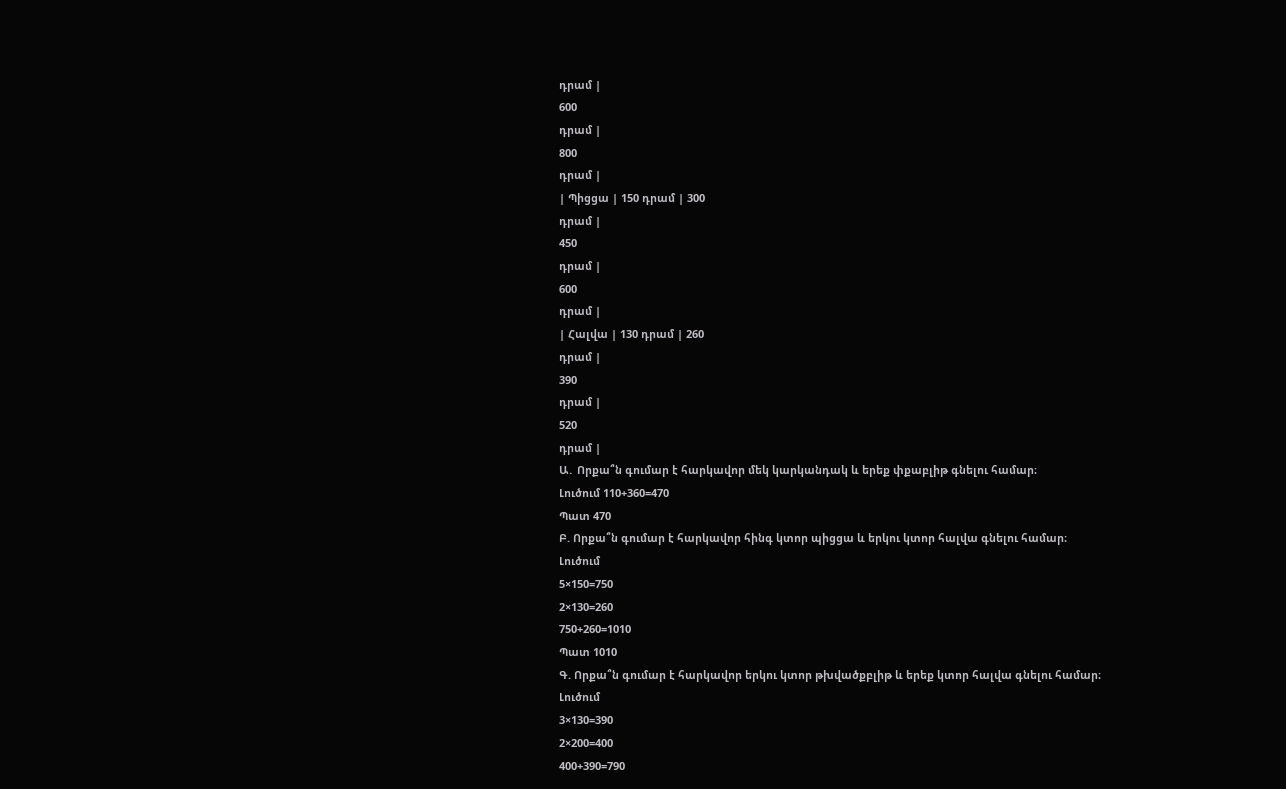դրամ |
600
դրամ |
800
դրամ |
| Պիցցա | 150 դրամ | 300
դրամ |
450
դրամ |
600
դրամ |
| Հալվա | 130 դրամ | 260
դրամ |
390
դրամ |
520
դրամ |
Ա․ Որքա՞ն գումար է հարկավոր մեկ կարկանդակ և երեք փքաբլիթ գնելու համար։
Լուծում 110+360=470
Պատ 470
Բ. Որքա՞ն գումար է հարկավոր հինգ կտոր պիցցա և երկու կտոր հալվա գնելու համար։
Լուծում
5×150=750
2×130=260
750+260=1010
Պատ 1010
Գ. Որքա՞ն գումար է հարկավոր երկու կտոր թխվածքբլիթ և երեք կտոր հալվա գնելու համար։
Լուծում
3×130=390
2×200=400
400+390=790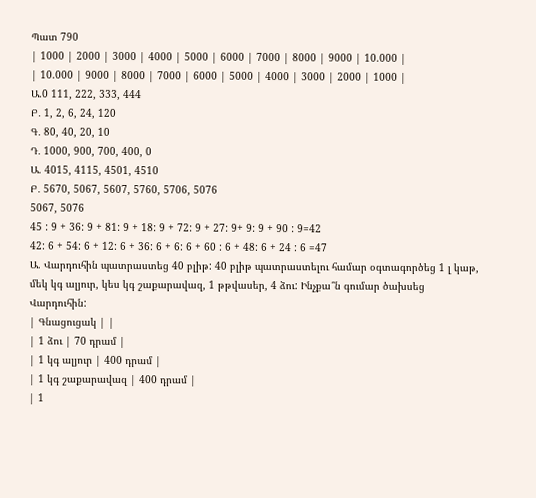Պատ 790
| 1000 | 2000 | 3000 | 4000 | 5000 | 6000 | 7000 | 8000 | 9000 | 10.000 |
| 10.000 | 9000 | 8000 | 7000 | 6000 | 5000 | 4000 | 3000 | 2000 | 1000 |
Ա.0 111, 222, 333, 444
Բ․ 1, 2, 6, 24, 120
Գ․ 80, 40, 20, 10
Դ․ 1000, 900, 700, 400, 0
Ա. 4015, 4115, 4501, 4510
Բ․ 5670, 5067, 5607, 5760, 5706, 5076
5067, 5076
45 : 9 + 36: 9 + 81: 9 + 18: 9 + 72: 9 + 27: 9+ 9: 9 + 90 : 9=42
42: 6 + 54: 6 + 12: 6 + 36: 6 + 6: 6 + 60 : 6 + 48: 6 + 24 : 6 =47
Ա. Վարդուհին պատրաստեց 40 բլիթ: 40 բլիթ պատրաստելու համար օգտագործեց 1 լ կաթ, մեկ կգ ալյուր, կես կգ շաքարավազ, 1 թթվասեր, 4 ձու: Ինչքա՞ն գումար ծախսեց Վարդուհին:
| Գնացուցակ | |
| 1 ձու | 70 դրամ |
| 1 կգ ալյուր | 400 դրամ |
| 1 կգ շաքարավազ | 400 դրամ |
| 1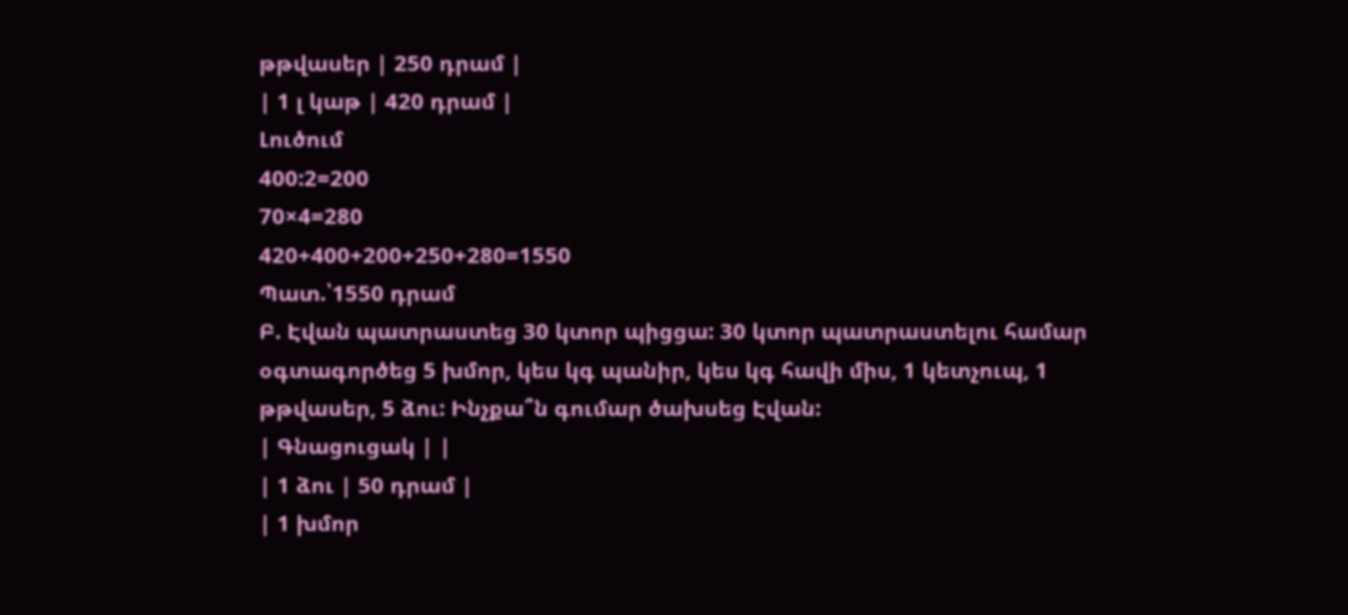թթվասեր | 250 դրամ |
| 1 լ կաթ | 420 դրամ |
Լուծում
400:2=200
70×4=280
420+400+200+250+280=1550
Պատ.՝1550 դրամ
Բ. Էվան պատրաստեց 30 կտոր պիցցա: 30 կտոր պատրաստելու համար օգտագործեց 5 խմոր, կես կգ պանիր, կես կգ հավի միս, 1 կետչուպ, 1 թթվասեր, 5 ձու: Ինչքա՞ն գումար ծախսեց Էվան:
| Գնացուցակ | |
| 1 ձու | 50 դրամ |
| 1 խմոր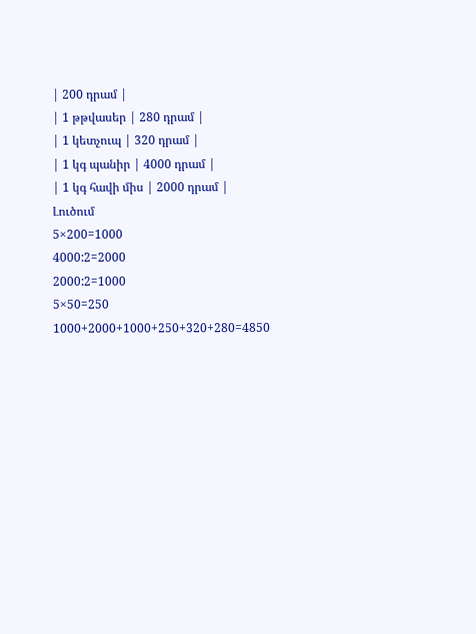| 200 դրամ |
| 1 թթվասեր | 280 դրամ |
| 1 կետչուպ | 320 դրամ |
| 1 կգ պանիր | 4000 դրամ |
| 1 կգ հավի միս | 2000 դրամ |
Լուծում
5×200=1000
4000:2=2000
2000:2=1000
5×50=250
1000+2000+1000+250+320+280=4850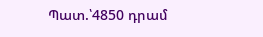Պատ.՝4850 դրամ